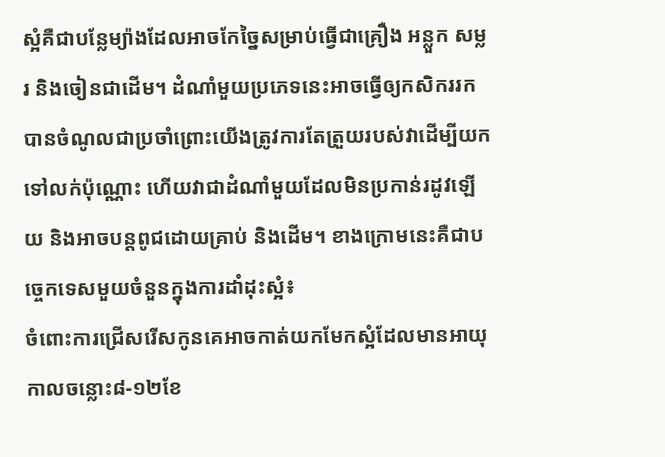ស្អំគឺជាបន្លែម្យ៉ាងដែលអាចកែច្នៃសម្រាប់ធ្វើជាគ្រឿង អន្លួក សម្លរ និងចៀនជាដើម។ ដំណាំមួយប្រភេទនេះអាចធ្វើឲ្យកសិកររកបានចំណូលជាប្រចាំព្រោះយើងត្រូវការតែត្រួយរបស់វាដើម្បីយកទៅលក់ប៉ុណ្ណោះ ហើយវាជាដំណាំមួយដែលមិនប្រកាន់រដូវឡើយ និងអាចបន្តពូជដោយគ្រាប់ និងដើម។ ខាងក្រោមនេះគឺជាបច្ចេកទេសមួយចំនួនក្នុងការដាំដុះស្អំ៖
ចំពោះការជ្រើសរើសកូនគេអាចកាត់យកមែកស្អំដែលមានអាយុកាលចន្លោះ៨-១២ខែ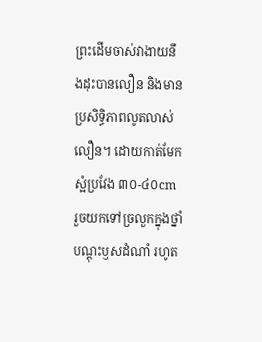ព្រះដើមចាស់វាងាយនឹងដុះបានលឿន និងមានប្រសិទ្ធិភាពលូតលាស់លឿន។ ដោយកាត់មែកស្អំប្រវែង ៣០-៤០cm រួចយកទៅច្រលួកក្នុងថ្នាំបណ្ដុះឫសដំណាំ រហូត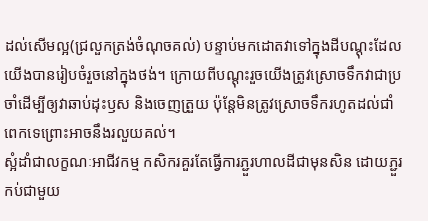ដល់សើមល្អ(ជ្រលួកត្រង់ចំណុចគល់) បន្ទាប់មកដោតវាទៅក្នុងដីបណ្ដុះដែលយើងបានរៀបចំរួចនៅក្នុងថង់។ ក្រោយពីបណ្ដុះរួចយើងត្រូវស្រោចទឹកវាជាប្រចាំដើម្បីឲ្យវាឆាប់ដុះឫស និងចេញត្រួយ ប៉ុន្តែមិនត្រូវស្រោចទឹករហូតដល់ជាំពេកទេព្រោះអាចនឹងរលួយគល់។
ស្អំដាំជាលក្ខណៈអាជីវកម្ម កសិករគួរតែធ្វើការភ្ជួរហាលដីជាមុនសិន ដោយភ្ជួរកប់ជាមួយ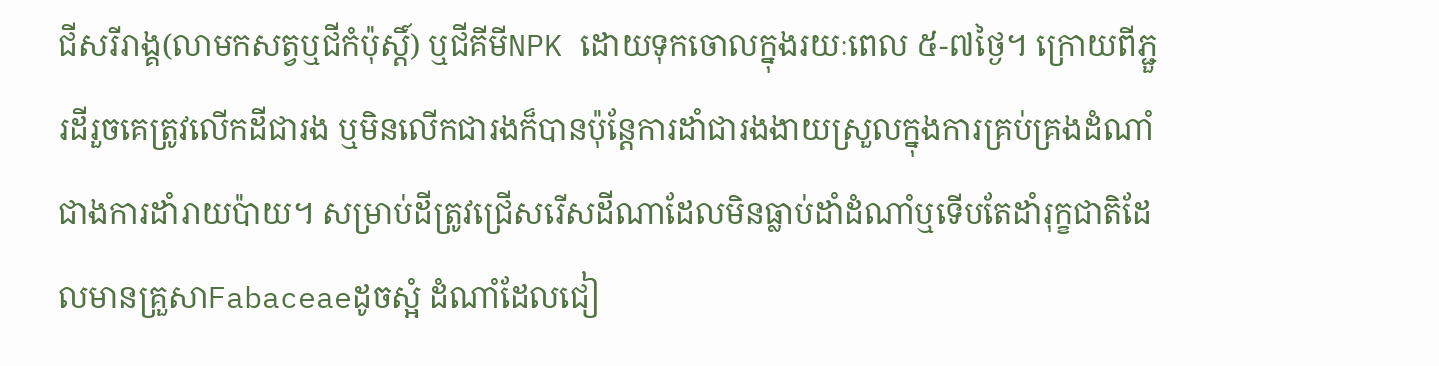ជីសរីរាង្គ(លាមកសត្វឬជីកំប៉ុស្តិ៍) ឬជីគីមីNPK ដោយទុកចោលក្នុងរយៈពេល ៥-៧ថ្ងៃ។ ក្រោយពីភ្ជួរដីរួចគេត្រូវលើកដីជារង ឬមិនលើកជារងក៏បានប៉ុន្តែការដាំជារងងាយស្រួលក្នុងការគ្រប់គ្រងដំណាំជាងការដាំរាយប៉ាយ។ សម្រាប់ដីត្រូវជ្រើសរើសដីណាដែលមិនធ្លាប់ដាំដំណាំឬទើបតែដាំរុក្ខជាតិដែលមានគ្រួសាFabaceaeដូចស្អំ ដំណាំដែលជៀ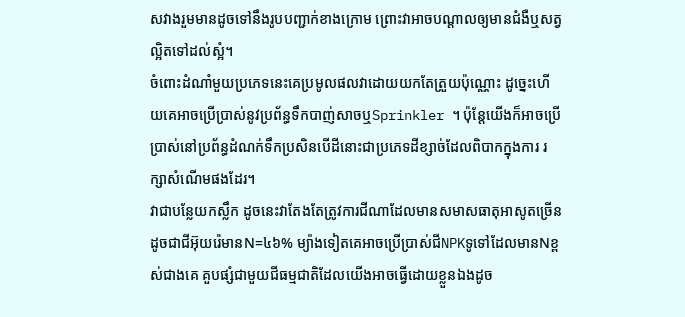សវាងរួមមានដូចទៅនឹងរូបបញ្ជាក់ខាងក្រោម ព្រោះវាអាចបណ្ដាលឲ្យមានជំងឺឬសត្វល្អិតទៅដល់ស្អំ។
ចំពោះដំណាំមួយប្រភេទនេះគេប្រមូលផលវាដោយយកតែត្រួយប៉ុណ្ណោះ ដូច្នេះហើយគេអាចប្រើប្រាស់នូវប្រព័ន្ធទឹកបាញ់សាចឬSprinkler ។ ប៉ុន្តែយើងក៏អាចប្រើប្រាស់នៅប្រព័ន្ធដំណក់ទឹកប្រសិនបើដីនោះជាប្រភេទដីខ្សាច់ដែលពិបាកក្នុងការ រក្សាសំណើមផងដែរ។
វាជាបន្លែយកស្លឹក ដូចនេះវាតែងតែត្រូវការជីណាដែលមានសមាសធាតុអាសូតច្រើនដូចជាជីអ៊ុយរ៉េមានN=៤៦% ម្យ៉ាងទៀតគេអាចប្រើប្រាស់ជីNPKទូទៅដែលមានNខ្ពស់ជាងគេ គួបផ្សំជាមួយជីធម្មជាតិដែលយើងអាចធ្វើដោយខ្លួនឯងដូច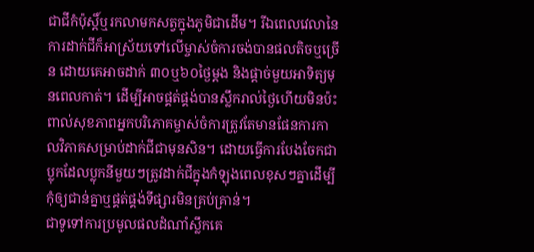ជាជីកំប៉ុស្តិ៍ឬរកលាមកសត្វក្នុងភូមិជាដើម។ រីឯពេលវេលានៃការដាក់ជីក៏អាស្រ័យទៅលើម្ចាស់ចំការចង់បានផលតិចឬច្រើន ដោយគេអាចដាក់ ៣០ឬ៦០ថ្ងៃម្ដង និងផ្ដាច់មួយអាទិត្យមុនពេលកាត់។ ដើម្បីអាចផ្គត់ផ្គង់បានស្លឹករាល់ថ្ងៃហើយមិនប៉ះពាល់សុខភាពអ្នកបរិភោគម្ចាស់ចំការត្រូវតែមានផែនការកាលវិភាគសម្រាប់ដាក់ជីជាមុនសិន។ ដោយធ្វើការបែងចែកជាប្លុកដែលប្លុកនីមួយៗត្រូវដាក់ជីក្នុងកំឡុងពេលខុសៗគ្នាដើម្បីកុំឲ្យជាន់គ្នាឬផ្គត់ផ្គង់ទីផ្សារមិនគ្រប់គ្រាន់។
ជាទូទៅការប្រមូលផលដំណាំស្លឹកគេ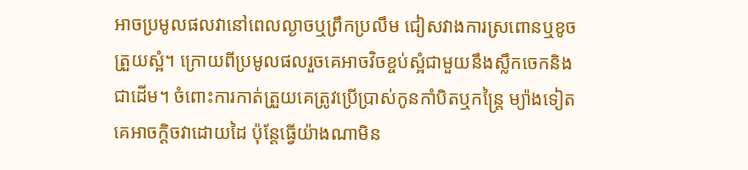អាចប្រមូលផលវានៅពេលល្ងាចឬព្រឹកប្រលឹម ជៀសវាងការស្រពោនឬខូចត្រួយស្អំ។ ក្រោយពីប្រមូលផលរួចគេអាចវិចខ្ចប់ស្អំជាមួយនឹងស្លឹកចេកនិងជាដើម។ ចំពោះការកាត់ត្រួយគេត្រូវប្រើប្រាស់កូនកាំបិតឬកន្ត្រៃ ម្យ៉ាងទៀតគេអាចក្ដិចវាដោយដៃ ប៉ុន្តែធ្វើយ៉ាងណាមិន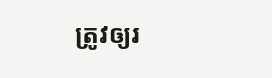ត្រូវឲ្យរ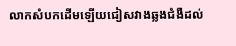លាកសំបកដើមឡើយជៀសវាងឆ្លងជំងឺដល់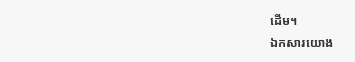ដើម។
ឯកសារយោង